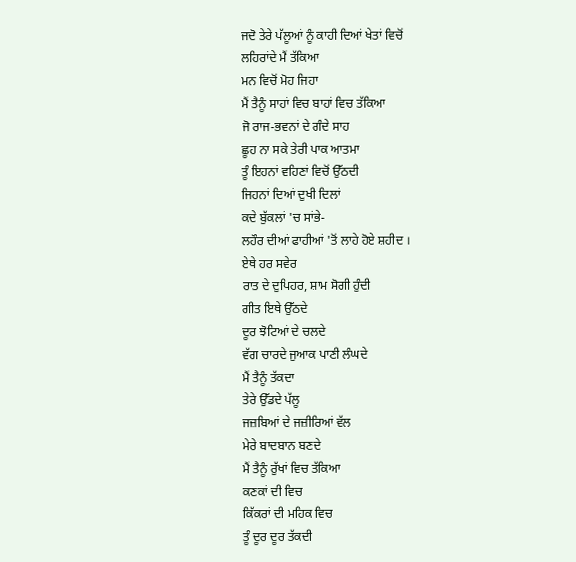ਜਦੋ ਤੇਰੇ ਪੱਲੂਆਂ ਨੂੰ ਕਾਹੀ ਦਿਆਂ ਖੇਤਾਂ ਵਿਚੋਂ
ਲਹਿਰਾਂਦੇ ਮੈਂ ਤੱਕਿਆ
ਮਨ ਵਿਚੋਂ ਮੋਹ ਜਿਹਾ
ਮੈਂ ਤੈਨੂੰ ਸਾਹਾਂ ਵਿਚ ਬਾਹਾਂ ਵਿਚ ਤੱਕਿਆ
ਜੋ ਰਾਜ-ਭਵਨਾਂ ਦੇ ਗੰਦੇ ਸਾਹ
ਛੂਹ ਨਾ ਸਕੇ ਤੇਰੀ ਪਾਕ ਆਤਮਾ
ਤੂੰ ਇਹਨਾਂ ਵਹਿਣਾਂ ਵਿਚੋਂ ਉੱਠਦੀ
ਜਿਹਨਾਂ ਦਿਆਂ ਦੁਖੀ ਦਿਲਾਂ
ਕਦੇ ਬੁੱਕਲਾਂ 'ਚ ਸਾਂਭੇ-
ਲਹੌਰ ਦੀਆਂ ਫਾਹੀਆਂ 'ਤੋਂ ਲਾਹੇ ਹੋਏ ਸ਼ਹੀਦ ।
ਏਥੇ ਹਰ ਸਵੇਰ
ਰਾਤ ਦੇ ਦੁਪਿਹਰ, ਸ਼ਾਮ ਸੋਗੀ ਹੁੰਦੀ
ਗੀਤ ਇਥੇ ਉੱਠਦੇ
ਦੂਰ ਝੋਟਿਆਂ ਦੇ ਚਲਦੇ
ਵੱਗ ਚਾਰਦੇ ਜੁਆਕ ਪਾਣੀ ਲੰਘਦੇ
ਮੈਂ ਤੈਨੂੰ ਤੱਕਦਾ
ਤੇਰੇ ਉੱਡਦੇ ਪੱਲੂ
ਜਜ਼ਬਿਆਂ ਦੇ ਜਜ਼ੀਰਿਆਂ ਵੱਲ
ਮੇਰੇ ਬਾਦਬਾਨ ਬਣਦੇ
ਮੈਂ ਤੈਨੂੰ ਰੁੱਖਾਂ ਵਿਚ ਤੱਕਿਆ
ਕਣਕਾਂ ਦੀ ਵਿਚ
ਕਿੱਕਰਾਂ ਦੀ ਮਹਿਕ ਵਿਚ
ਤੂੰ ਦੂਰ ਦੂਰ ਤੱਕਦੀ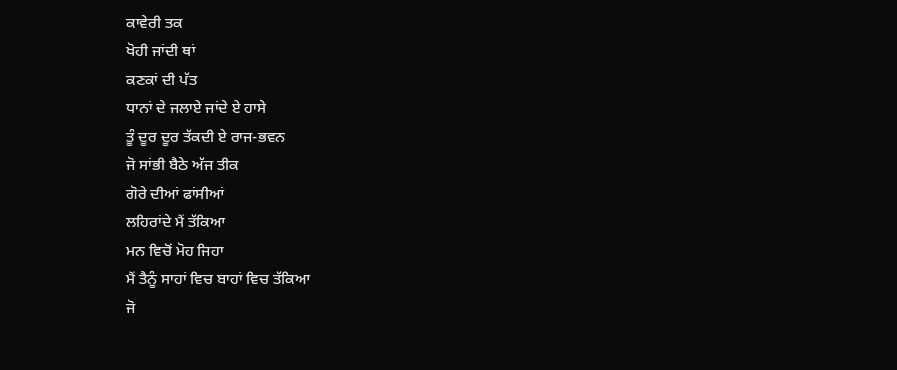ਕਾਵੇਰੀ ਤਕ
ਖੋਹੀ ਜਾਂਦੀ ਥਾਂ
ਕਣਕਾਂ ਦੀ ਪੱਤ
ਧਾਨਾਂ ਦੇ ਜਲਾਏ ਜਾਂਦੇ ਏ ਹਾਸੇ
ਤੂੰ ਦੂਰ ਦੂਰ ਤੱਕਦੀ ਏ ਰਾਜ-ਭਵਨ
ਜੋ ਸਾਂਭੀ ਬੈਠੇ ਅੱਜ ਤੀਕ
ਗੋਰੇ ਦੀਆਂ ਫਾਂਸੀਆਂ
ਲਹਿਰਾਂਦੇ ਮੈਂ ਤੱਕਿਆ
ਮਨ ਵਿਚੋਂ ਮੋਹ ਜਿਹਾ
ਮੈਂ ਤੈਨੂੰ ਸਾਹਾਂ ਵਿਚ ਬਾਹਾਂ ਵਿਚ ਤੱਕਿਆ
ਜੋ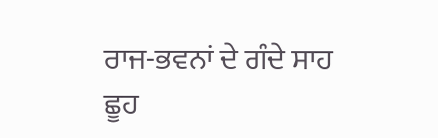ਰਾਜ-ਭਵਨਾਂ ਦੇ ਗੰਦੇ ਸਾਹ
ਛੂਹ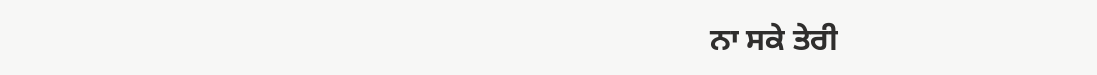ਨਾ ਸਕੇ ਤੇਰੀ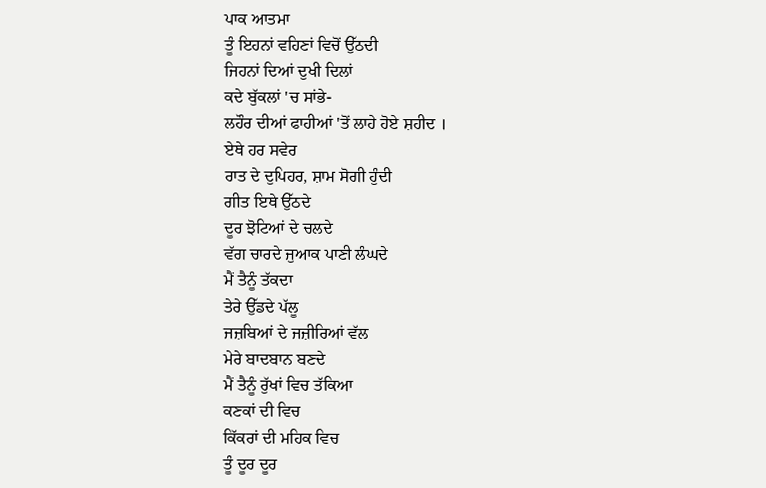ਪਾਕ ਆਤਮਾ
ਤੂੰ ਇਹਨਾਂ ਵਹਿਣਾਂ ਵਿਚੋਂ ਉੱਠਦੀ
ਜਿਹਨਾਂ ਦਿਆਂ ਦੁਖੀ ਦਿਲਾਂ
ਕਦੇ ਬੁੱਕਲਾਂ 'ਚ ਸਾਂਭੇ-
ਲਹੌਰ ਦੀਆਂ ਫਾਹੀਆਂ 'ਤੋਂ ਲਾਹੇ ਹੋਏ ਸ਼ਹੀਦ ।
ਏਥੇ ਹਰ ਸਵੇਰ
ਰਾਤ ਦੇ ਦੁਪਿਹਰ, ਸ਼ਾਮ ਸੋਗੀ ਹੁੰਦੀ
ਗੀਤ ਇਥੇ ਉੱਠਦੇ
ਦੂਰ ਝੋਟਿਆਂ ਦੇ ਚਲਦੇ
ਵੱਗ ਚਾਰਦੇ ਜੁਆਕ ਪਾਣੀ ਲੰਘਦੇ
ਮੈਂ ਤੈਨੂੰ ਤੱਕਦਾ
ਤੇਰੇ ਉੱਡਦੇ ਪੱਲੂ
ਜਜ਼ਬਿਆਂ ਦੇ ਜਜ਼ੀਰਿਆਂ ਵੱਲ
ਮੇਰੇ ਬਾਦਬਾਨ ਬਣਦੇ
ਮੈਂ ਤੈਨੂੰ ਰੁੱਖਾਂ ਵਿਚ ਤੱਕਿਆ
ਕਣਕਾਂ ਦੀ ਵਿਚ
ਕਿੱਕਰਾਂ ਦੀ ਮਹਿਕ ਵਿਚ
ਤੂੰ ਦੂਰ ਦੂਰ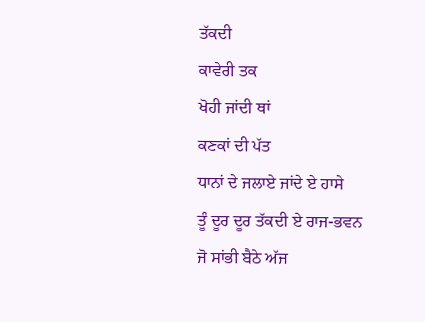ਤੱਕਦੀ
ਕਾਵੇਰੀ ਤਕ
ਖੋਹੀ ਜਾਂਦੀ ਥਾਂ
ਕਣਕਾਂ ਦੀ ਪੱਤ
ਧਾਨਾਂ ਦੇ ਜਲਾਏ ਜਾਂਦੇ ਏ ਹਾਸੇ
ਤੂੰ ਦੂਰ ਦੂਰ ਤੱਕਦੀ ਏ ਰਾਜ-ਭਵਨ
ਜੋ ਸਾਂਭੀ ਬੈਠੇ ਅੱਜ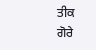ਤੀਕ
ਗੋਰੇ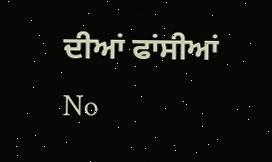ਦੀਆਂ ਫਾਂਸੀਆਂ
No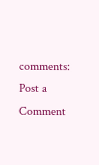comments:
Post a Comment